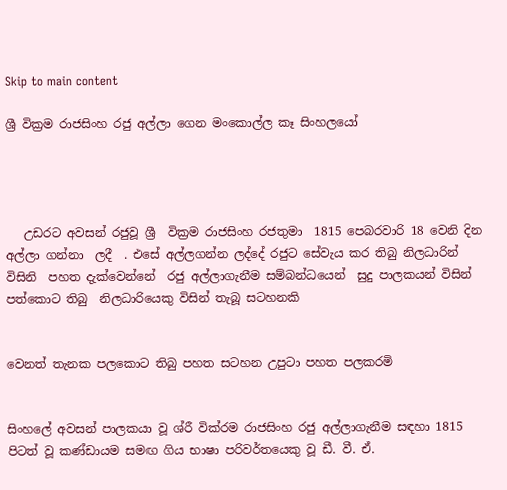Skip to main content

ශ්‍රී වික්‍රම රාජසිංහ රජු අල්ලා ගෙන මංකොල්ල කෑ සිංහලයෝ




   උඩරට අවසන් රජුවූ ශ්‍රී  වික්‍රම රාජසිංහ රජතුමා  1815 පෙබරවාරි 18 වෙනි දින අල්ලා ගන්නා  ලදී  . එසේ අල්ලගන්න ලද්දේ රජුට සේවැය කර තිබු නිලධාරින් විසිනි  පහත දැක්වෙන්නේ  රජු අල්ලාගැනීම සම්බන්ධයෙන්  සුදු පාලකයන් විසින්  පත්කොට තිබු  නිලධාරියෙකු විසින් තැබූ සටහනකි


වෙනත් තැනක පලකොට තිබු පහත සටහන උපුටා පහත පලකරමි


සිංහලේ අවසන් පාලකයා වූ ශ්රී වික්රම රාජසිංහ රජු අල්ලාගැනීම සඳහා 1815 පිටත් වූ කණ්ඩායම සමඟ ගිය භාෂා පරිවර්තයෙකු වූ ඩී. වී. ඒ.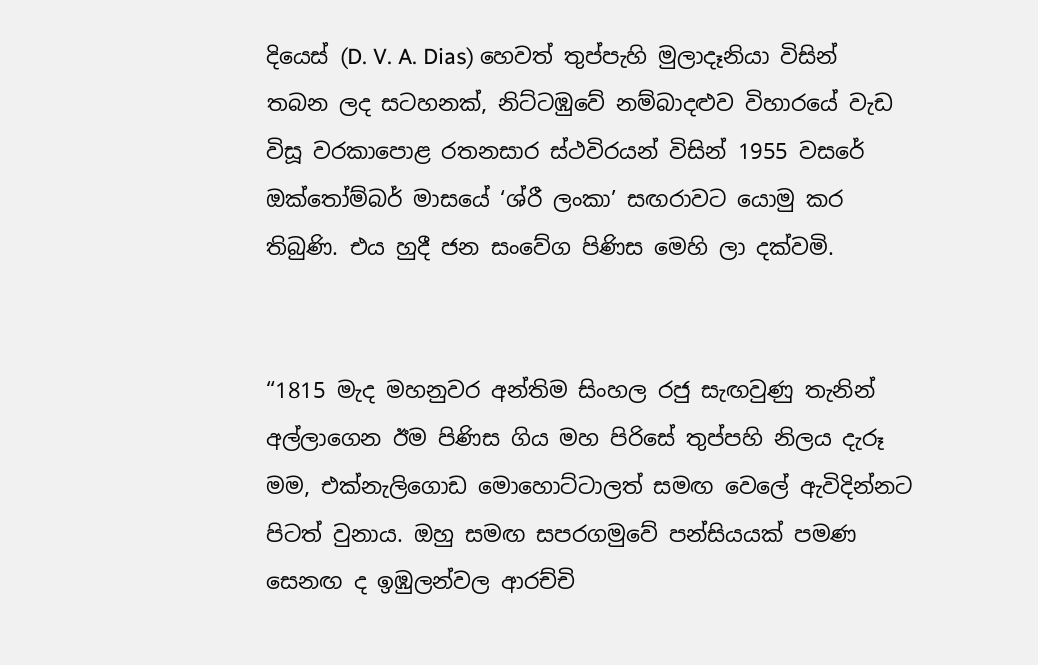දියෙස් (D. V. A. Dias) හෙවත් තුප්පැහි මුලාදෑනියා විසින් තබන ලද සටහනක්, නිට්ටඹුවේ නම්බාදළුව විහාරයේ වැඩ විසූ වරකාපොළ රතනසාර ස්ථවිරයන් විසින් 1955 වසරේ ඔක්තෝම්බර් මාසයේ ‘ශ්රී ලංකා’ සඟරාවට යොමු කර තිබුණි. එය හුදී ජන සංවේග පිණිස මෙහි ලා දක්වමි.


“1815 මැද මහනුවර අන්තිම සිංහල රජු සැඟවුණු තැනින් අල්ලාගෙන ඊම පිණිස ගිය මහ පිරිසේ තුප්පහි නිලය දැරූ මම, එක්නැලිගොඩ මොහොට්ටාලත් සමඟ වෙලේ ඇවිදින්නට පිටත් වුනාය. ඔහු සමඟ සපරගමුවේ පන්සියයක් පමණ සෙනඟ ද ඉඹුලන්වල ආරච්චි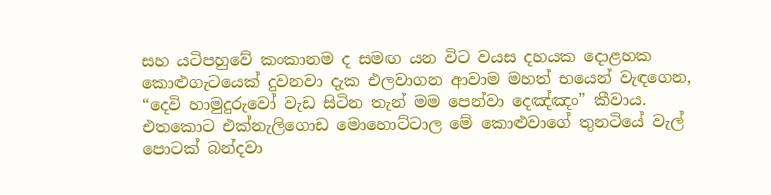සහ යටිපහුවේ කංකානම ද සමඟ යන විට වයස දහයක දොළහක කොළුගැටයෙක් දුවනවා දැක එලවාගන ආවාම මහත් භයෙන් වැඳගෙන, “දෙවි හාමුදුරුවෝ වැඩ සිටින තැන් මම පෙන්වා දෙඤ්ඤං” කීවාය. එතකොට එක්නැලිගොඩ මොහොට්ටාල මේ කොළුවාගේ තුනටියේ වැල් පොටක් බන්දවා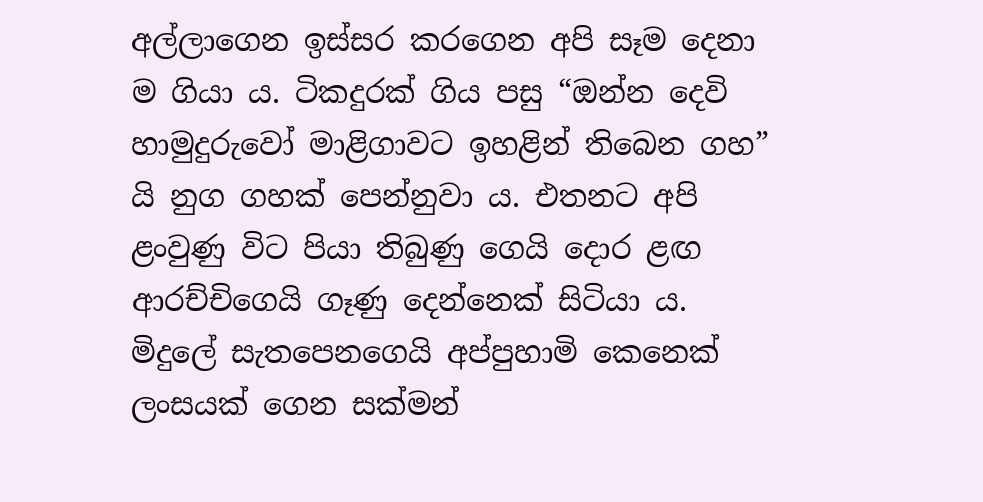අල්ලාගෙන ඉස්සර කරගෙන අපි සෑම දෙනා ම ගියා ය. ටිකදුරක් ගිය පසු “ඔන්න දෙවි හාමුදුරුවෝ මාළිගාවට ඉහළින් තිබෙන ගහ” යි නුග ගහක් පෙන්නුවා ය. එතනට අපි ළංවුණු විට පියා තිබුණු ගෙයි දොර ළඟ ආරච්චිගෙයි ගෑණු දෙන්නෙක් සිටියා ය. මිදුලේ සැතපෙනගෙයි අප්පුහාමි කෙනෙක් ලංසයක් ගෙන සක්මන්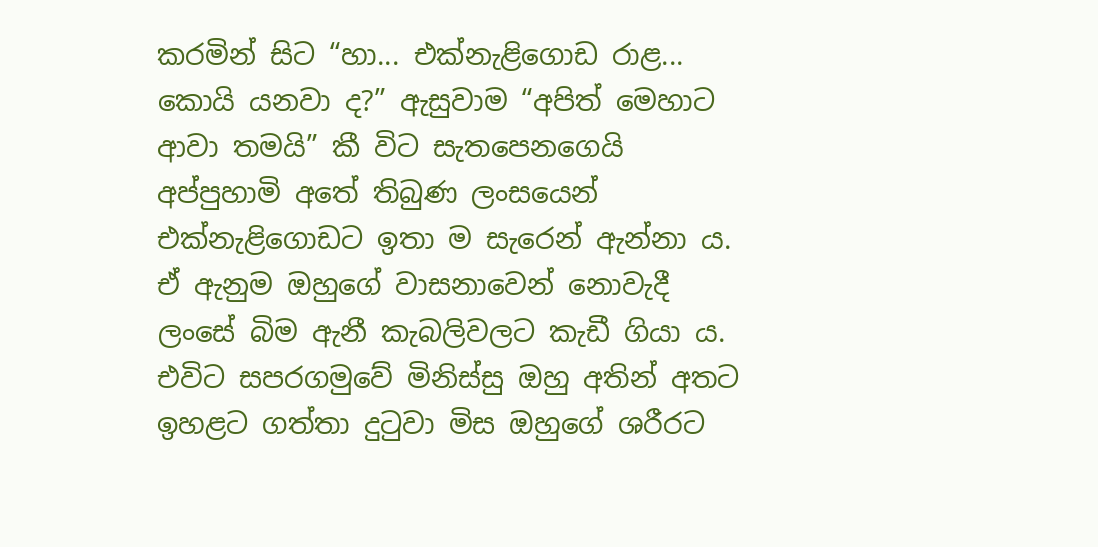කරමින් සිට “හා... එක්නැළිගොඩ රාළ... කොයි යනවා ද?” ඇසුවාම “අපිත් මෙහාට ආවා තමයි” කී විට සැතපෙනගෙයි අප්පුහාමි අතේ තිබුණ ලංසයෙන් එක්නැළිගොඩට ඉතා ම සැරෙන් ඇන්නා ය. ඒ ඇනුම ඔහුගේ වාසනාවෙන් නොවැදී ලංසේ බිම ඇනී කැබලිවලට කැඩී ගියා ය. එවිට සපරගමුවේ මිනිස්සු ඔහු අතින් අතට ඉහළට ගත්තා දුටුවා මිස ඔහුගේ ශරීරට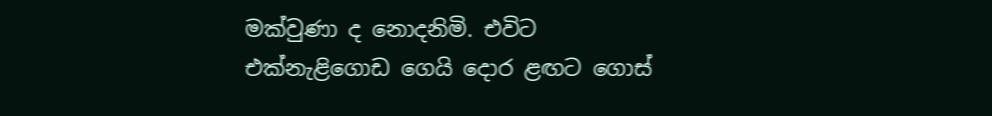මක්වුණා ද නොදනිමි. එවිට එක්නැළිගොඩ ගෙයි දොර ළඟට ගොස්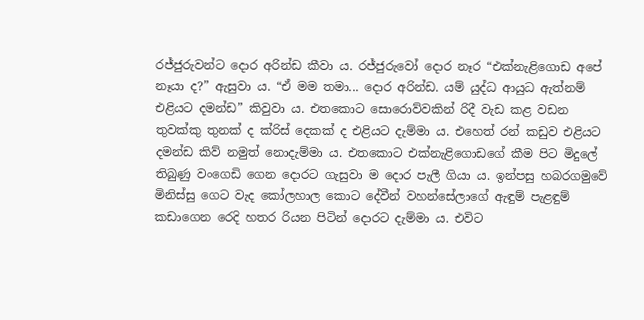රජ්ජුරුවන්ට දොර අරින්ඩ කීවා ය. රජ්ජුරුවෝ දොර නෑර “එක්නැළිගොඩ අපේ නෑයා ද?” ඇසුවා ය. “ඒ මම තමා... දොර අරින්ඩ. යම් යුද්ධ ආයුධ ඇත්නම් එළියට දමන්ඩ” කිවුවා ය. එතකොට සොරොව්වකින් රිදී වැඩ කළ වඩන තුවක්කු තුනක් ද ක්රිස් දෙකක් ද එළියට දැම්මා ය. එහෙත් රන් කඩුව එළියට දමන්ඩ කිව් නමුත් නොදැම්මා ය. එතකොට එක්නැළිගොඩගේ කීම පිට මිදුලේ තිබුණු වංගෙඩි ගෙන දොරට ගැසුවා ම දොර පැලී ගියා ය. ඉන්පසු හබරගමුවේ මිනිස්සු ගෙට වැද කෝලහාල කොට දේවීන් වහන්සේලාගේ ඇඳුම් පැළඳුම් කඩාගෙන රෙදි හතර රියන පිටින් දොරට දැම්මා ය. එවිට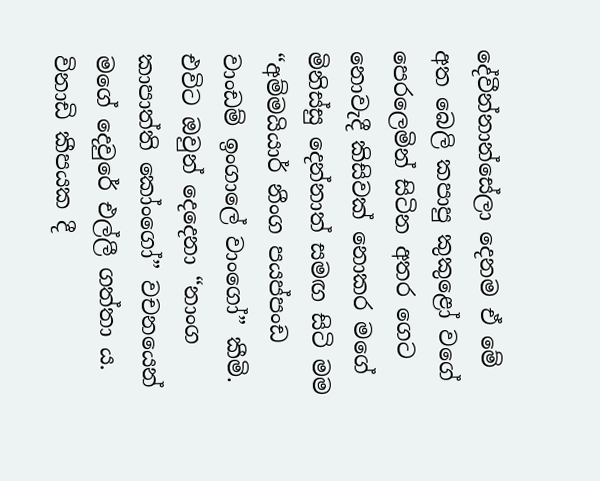දේවීන්නාන්සේලා දෙනම ඒ මේ අත බෙලි කපාපු කුකුළෝ වගේ පෙරලෙමින් සිටින අතර ගෙට නොවැදී කිසිවක් නොකර මගේ මිනිස්සු දෙන්නාත් සමඟ සිටි මම “අම්මයියාර් නීංග පයප්පංඩ වාංඩම් ඉංගාලේ වාංගෝ” කීමි. එවිට ඔවුන් දෙදෙනා “නාංග කාපාත්ති කෝංගෝ” වචනයෙන් මගේ දෙවුරේ එල්ලී ගත්තා ය. විනාඩි කීපයක දී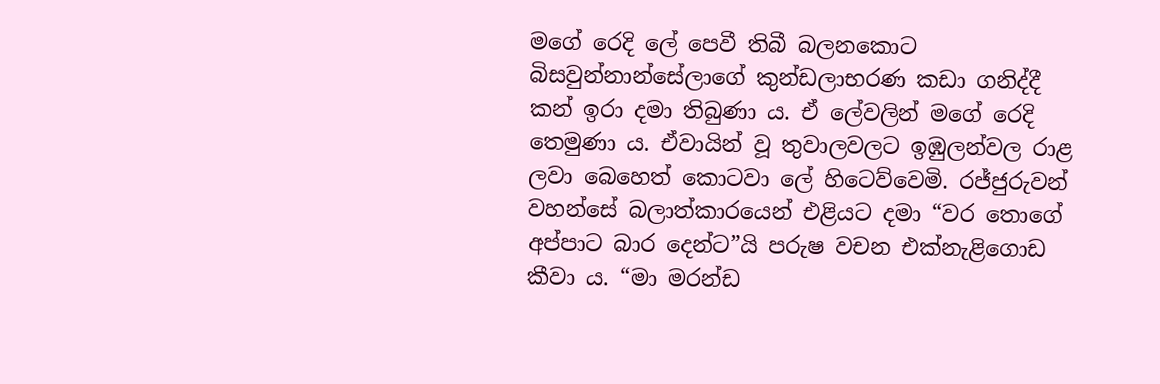මගේ රෙදි ලේ පෙවී තිබී බලනකොට බිසවුන්නාන්සේලාගේ කුන්ඩලාභරණ කඩා ගනිද්දී කන් ඉරා දමා තිබුණා ය. ඒ ලේවලින් මගේ රෙදි තෙමුණා ය. ඒවායින් වූ තුවාලවලට ඉඹුලන්වල රාළ ලවා බෙහෙත් කොටවා ලේ හිටෙව්වෙමි. රජ්ජුරුවන් වහන්සේ බලාත්කාරයෙන් එළියට දමා “වර තොගේ අප්පාට බාර දෙන්ට”යි පරුෂ වචන එක්නැළිගොඩ කීවා ය. “මා මරන්ඩ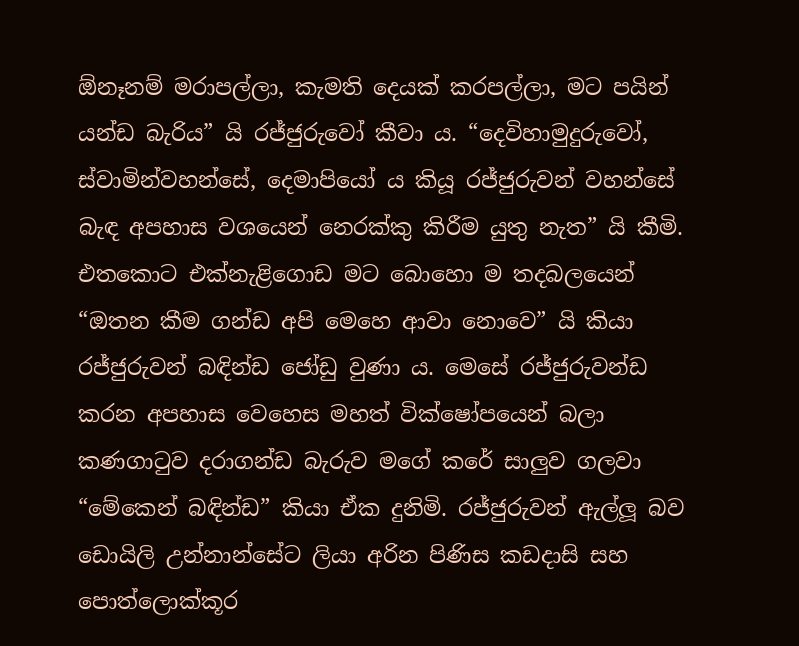ඕනෑනම් මරාපල්ලා, කැමති දෙයක් කරපල්ලා, මට පයින් යන්ඩ බැරිය” යි රජ්ජුරුවෝ කීවා ය. “දෙවිහාමුදුරුවෝ, ස්වාමින්වහන්සේ, දෙමාපියෝ ය කියූ රජ්ජුරුවන් වහන්සේ බැඳ අපහාස වශයෙන් නෙරක්කු කිරීම යුතු නැත” යි කීමි. එතකොට එක්නැළිගොඩ මට බොහො ම තදබලයෙන් “ඔතන කීම ගන්ඩ අපි මෙහෙ ආවා නොවෙ” යි කියා රජ්ජුරුවන් බඳින්ඩ ජෝඩු වුණා ය. මෙසේ රජ්ජුරුවන්ඩ කරන අපහාස වෙහෙස මහත් වික්ෂෝපයෙන් බලා කණගාටුව දරාගන්ඩ බැරුව මගේ කරේ සාලුව ගලවා “මේකෙන් බඳින්ඩ” කියා ඒක දුනිමි. රජ්ජුරුවන් ඇල්ලූ බව ඩොයිලි උන්නාන්සේට ලියා අරින පිණිස කඩදාසි සහ පොත්ලොක්කූර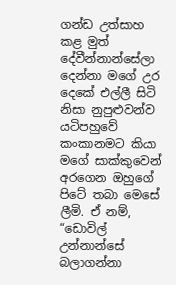ගන්ඩ උත්සාහ කළ මුත් දේවීන්නාන්සේලා දෙන්නා මගේ උර දෙකේ එල්ලී සිටි නිසා නුපුළුවන්ව යටිපහුවේ කංකානමට කියා මගේ සාක්කුවෙන් අරගෙන ඔහුගේ පිටේ තබා මෙසේ ලීමි. ඒ නම්, “ඩොවිල් උන්නාන්සේ බලාගන්නා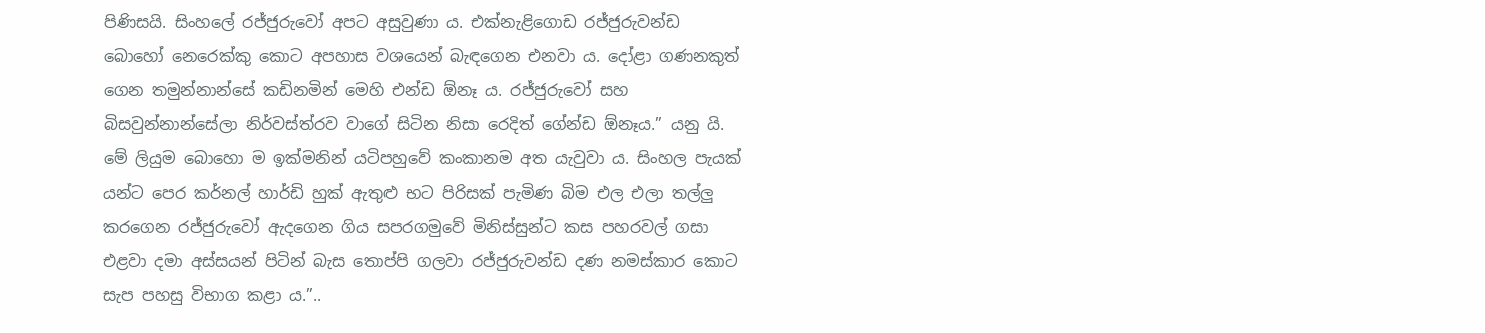පිණිසයි. සිංහලේ රජ්ජුරුවෝ අපට අසුවුණා ය. එක්නැළිගොඩ රජ්ජුරුවන්ඩ බොහෝ නෙරෙක්කු කොට අපහාස වශයෙන් බැඳගෙන එනවා ය. දෝළා ගණනකුත් ගෙන තමුන්නාන්සේ කඩිනමින් මෙහි එන්ඩ ඕනෑ ය. රජ්ජුරුවෝ සහ බිසවුන්නාන්සේලා නිර්වස්ත්රව වාගේ සිටින නිසා රෙදිත් ගේන්ඩ ඕනෑය.” යනු යි. මේ ලියුම බොහො ම ඉක්මනින් යටිපහුවේ කංකානම අත යැවුවා ය. සිංහල පැයක් යන්ට පෙර කර්නල් හාර්ඩි හුක් ඇතුළු භට පිරිසක් පැමිණ බිම එල එලා තල්ලු කරගෙන රජ්ජුරුවෝ ඇදගෙන ගිය සපරගමුවේ මිනිස්සුන්ට කස පහරවල් ගසා එළවා දමා අස්සයන් පිටින් බැස තොප්පි ගලවා රජ්ජුරුවන්ඩ දණ නමස්කාර කොට සැප පහසු විභාග කළා ය.”..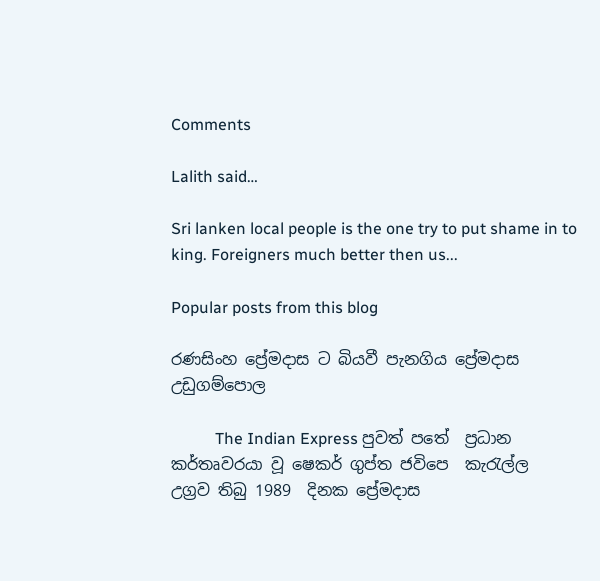Comments

Lalith said…

Sri lanken local people is the one try to put shame in to king. Foreigners much better then us...

Popular posts from this blog

රණසිංහ ප්‍රේමදාස ට බියවී පැනගිය ප්‍රේමදාස උඩුගම්පොල

           The Indian Express පුවත් පතේ  ප්‍රධාන  කර්තෘවරයා වූ ෂෙකර් ගුප්ත ජවිපෙ  කැරැල්ල  උග්‍රව තිබු 1989  දිනක ප්‍රේමදාස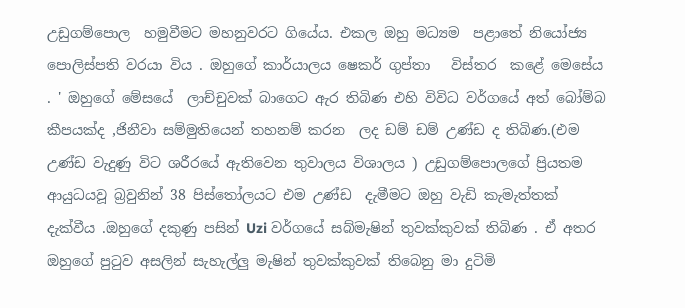උඩුගම්පොල  හමුවීමට මහනුවරට ගියේය. එකල ඔහු මධ්‍යම  පළාතේ නියෝජ්‍ය  පොලිස්පති වරයා විය . ඔහුගේ කාර්යාලය ෂෙකර් ගුප්තා   විස්තර  කළේ මෙසේය . ' ඔහුගේ මේසයේ  ලාච්චුවක් බාගෙට ඇර තිබිණ එහි විවිධ වර්ගයේ අත් බෝම්බ කීපයක්ද ,ජිනීවා සම්මුතියෙන් තහනම් කරන  ලද ඩම් ඩම් උණ්ඩ ද තිබිණ.(එම උණ්ඩ වැදුණු විට ශරීරයේ ඇතිවෙන තුවාලය විශාලය ) උඩුගම්පොලගේ ප්‍රියතම ආයුධයවූ බ්‍රවුනින් 38 පිස්තෝලයට එම උණ්ඩ  දැමීමට ඔහු වැඩි කැමැත්තක් දැක්වීය .ඔහුගේ දකුණු පසින් Uzi වර්ගයේ සබ්මැෂින් තුවක්කුවක් තිබිණ . ඒ අතර  ඔහුගේ පුටුව අසලින් සැහැල්ලු මැෂින් තුවක්කුවක් තිබෙනු මා දුටිමි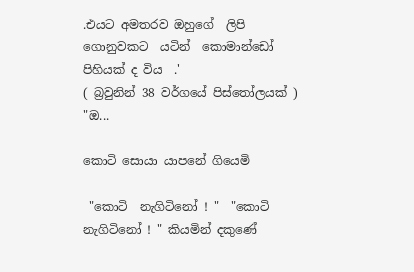.එයට අමතරව ඔහුගේ  ලිපි ගොනුවකට  යටින්  කොමාන්ඩෝ පිහියක් ද විය  .'                     ( බ්‍රවුනින් 38 වර්ගයේ පිස්තෝලයක් )  "ඔ...

කොටි සොයා යාපනේ ගියෙමි

 "කොටි  නැගිටිනෝ ! "  "කොටි නැගිටිනෝ ! " කියමින් දකුණේ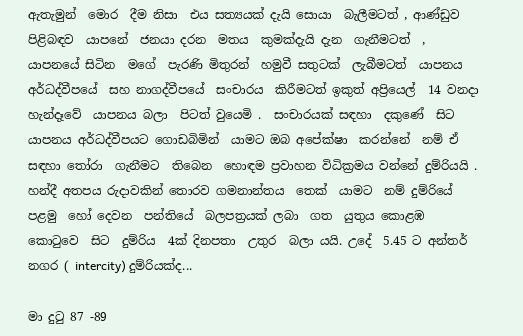ඇතැමුන්  මොර  දීම නිසා  එය සත්‍යයක් දැයි සොයා  බැලීමටත් , ආණ්ඩුව  පිළිබඳව  යාපනේ  ජනයා දරන  මතය  කුමක්දැයි දැන  ගැනීමටත්  , යාපනයේ සිටින  මගේ  පැරණි මිතුරන්  හමුවී සතුටක්  ලැබීමටත්  යාපනය අර්ධද්වීපයේ  සහ නාගද්වීපයේ  සංචාරය  කිරීමටත් ඉකුත් අප්‍රියෙල්  14 වනදා  හැන්දෑවේ  යාපනය බලා  පිටත් වුයෙමි .  සංචාරයක් සඳහා  දකුණේ  සිට  යාපනය අර්ධද්වීපයට ගොඩබිමින්  යාමට ඔබ අපේක්ෂා  කරන්නේ  නම් ඒ සඳහා තෝරා  ගැනීමට  තිබෙන  හොඳම ප්‍රවාහන විධික්‍රමය වන්නේ දුම්රියයි . හන්දී අතපය රුදාවකින් තොරව ගමනාන්තය  තෙක්  යාමට  නම් දුම්රියේ පළමු  හෝ දෙවන  පන්තියේ  බලපත්‍රයක් ලබා  ගත  යුතුය කොළඹ  කොටුවෙ  සිට  දුම්රිය  4ක් දිනපතා  උතුර  බලා යයි. උදේ  5.45 ට අන්තර්  නගර ( intercity) දුම්රියක්ද...

මා දුටු 87 -89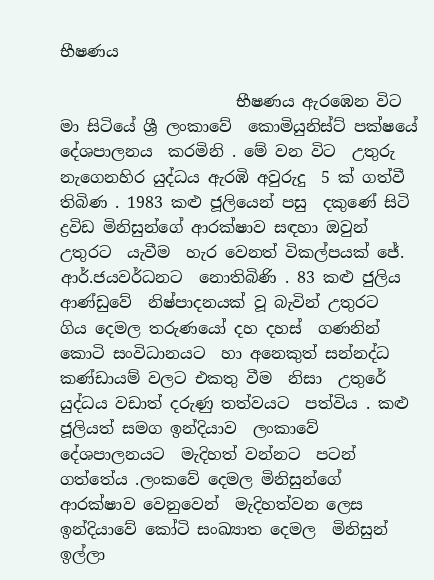භීෂණය

                      භීෂණය ඇරඹෙන විට  මා සිටියේ ශ්‍රී ලංකාවේ  කොමියුනිස්ට් පක්ෂයේ දේශපාලනය  කරමිනි . මේ වන විට  උතුරු නැගෙනහිර යුද්ධය ඇරඹි අවුරුදු  5 ක් ගත්වී තිබිණ . 1983 කළු ජූලියෙන් පසු  දකුණේ සිටි  ද්‍රවිඩ මිනිසුන්ගේ ආරක්ෂාව සඳහා ඔවුන්  උතුරට  යැවීම  හැර වෙනත් විකල්පයක් ජේ. ආර්.ජයවර්ධනට  නොතිබිණි . 83 කළු ජුලිය ආණ්ඩුවේ  නිෂ්පාදනයක් වූ බැවින් උතුරට  ගිය දෙමල තරුණයෝ දහ දහස්  ගණනින් කොටි සංවිධානයට  හා අනෙකුත් සන්නද්ධ  කණ්ඩායම් වලට එකතු වීම  නිසා  උතුරේ  යුද්ධය වඩාත් දරුණු තත්වයට  පත්විය . කළු ජූලියත් සමග ඉන්දියාව  ලංකාවේ දේශපාලනයට  මැදිහත් වන්නට  පටන් ගත්තේය .ලංකවේ දෙමල මිනිසුන්ගේ ආරක්ෂාව වෙනුවෙන්  මැදිහත්වන ලෙස  ඉන්දියාවේ කෝටි සංඛ්‍යාත දෙමල  මිනිසුන්  ඉල්ලා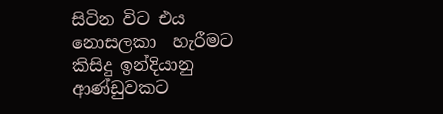සිටින විට එය නොසලකා  හැරීමට කිසිදු ඉන්දියානු  ආණ්ඩුවකට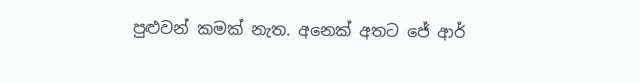පුළුවන් කමක් නැත. අනෙක් අතට ජේ ආර්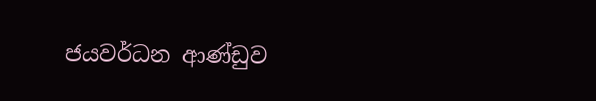ජයවර්ධන ආණ්ඩුව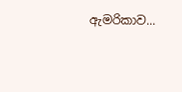ඇමරිකාව...